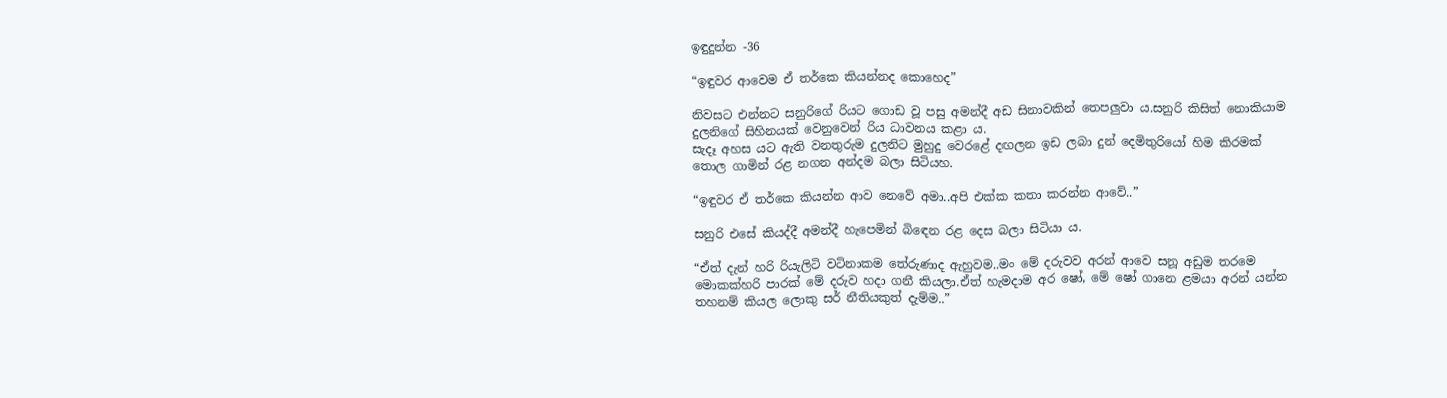ඉඳුදුන්න -36

“ඉඳුවර ආවෙම ඒ තර්කෙ කියන්නද කොහෙද”

නිවසට එන්නට සනුරිගේ රියට ගොඩ වූ පසු අමන්දී අඩ සිනාවකින් තෙපලුවා ය.සනුරි කිසිත් නොකියාම දුලනිගේ සිහිනයක් වෙනුවෙන් රිය ධාවනය කළා ය.
සැදෑ අහස යට ඇති වනතුරුම දුලනිට මුහුදු වෙරළේ දඟලන ඉඩ ලබා දුන් දෙමිතුරියෝ හිම කිරමක් තොල ගාමින් රළ නගන අන්දම බලා සිටියහ.

“ඉඳුවර ඒ තර්කෙ කියන්න ආව නෙවේ අමා..අපි එක්ක කතා කරන්න ආවේ..”

සනුරි එසේ කියද්දී අමන්දී හැපෙමින් බිඳෙන රළ දෙස බලා සිටියා ය.

“ඒත් දැන් හරි රියැලිටි වටිනාකම තේරුණාද ඇහුවම..මං මේ දරුවව අරන් ආවෙ සනූ අඩුම තරමෙ මොකක්හරි පාරක් මේ දරුව හදා ගනී කියලා.ඒත් හැමදාම අර ෂෝ, මේ ෂෝ ගානෙ ළමයා අරන් යන්න තහනම් කියල ලොකු සර් නීතියකුත් දැම්ම..”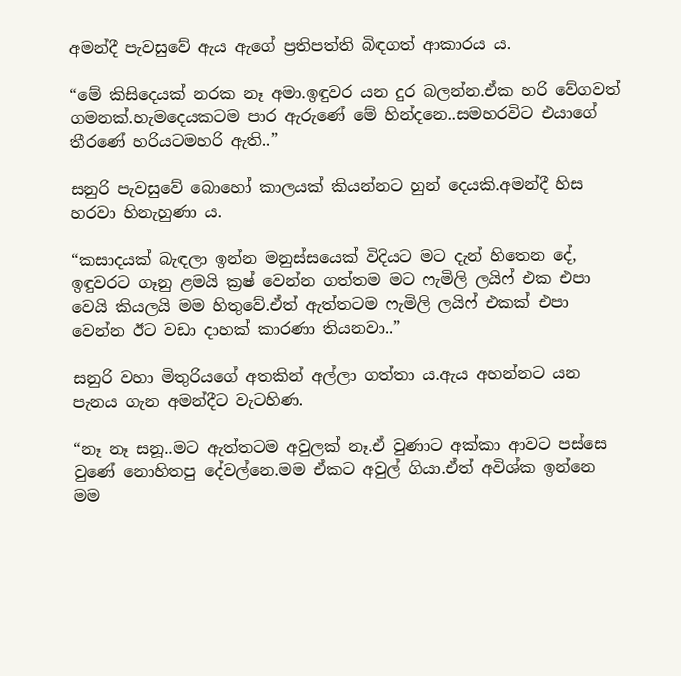අමන්දී පැවසුවේ ඇය ඇගේ ප්‍රතිපත්ති බිඳගත් ආකාරය ය.

“මේ කිසිදෙයක් නරක නෑ අමා.ඉඳුවර යන දුර බලන්න.ඒක හරි වේගවත් ගමනක්.හැමදෙයකටම පාර ඇරුණේ මේ හින්දනෙ..සමහරවිට එයාගේ තීරණේ හරියටමහරි ඇති..”

සනුරි පැවසුවේ බොහෝ කාලයක් කියන්නට හුන් දෙයකි.අමන්දී හිස හරවා හිනැහුණා ය.

“කසාදයක් බැඳලා ඉන්න මනුස්සයෙක් විදියට මට දැන් හිතෙන දේ, ඉඳුවරට ගෑනු ළමයි ක්‍රෂ් වෙන්න ගත්තම මට ෆැමිලි ලයිෆ් එක එපා වෙයි කියලයි මම හිතුවේ.ඒත් ඇත්තටම ෆැමිලි ලයිෆ් එකක් එපා වෙන්න ඊට වඩා දාහක් කාරණා තියනවා..”

සනුරි වහා මිතුරියගේ අතකින් අල්ලා ගත්තා ය.ඇය අහන්නට යන පැනය ගැන අමන්දීට වැටහිණ.

“නෑ නෑ සනූ..මට ඇත්තටම අවුලක් නෑ.ඒ වුණාට අක්කා ආවට පස්සෙ වුණේ නොහිතපු දේවල්නෙ.මම ඒකට අවුල් ගියා.ඒත් අවිශ්ක ඉන්නෙ මම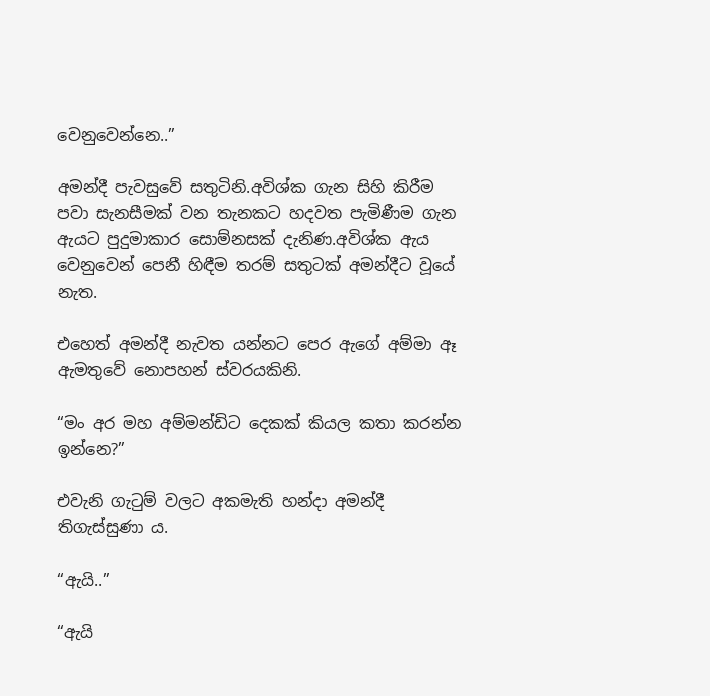වෙනුවෙන්නෙ..”

අමන්දී පැවසුවේ සතුටිනි.අවිශ්ක ගැන සිහි කිරීම පවා සැනසීමක් වන තැනකට හදවත පැමිණීම ගැන ඇයට පුදුමාකාර සොම්නසක් දැනිණ.අවිශ්ක ඇය වෙනුවෙන් පෙනී හිඳීම තරම් සතුටක් අමන්දීට වූයේ නැත.

එහෙත් අමන්දී නැවත යන්නට පෙර ඇගේ අම්මා ඈ ඇමතුවේ නොපහන් ස්වරයකිනි.

“මං අර මහ අම්මන්ඩිට දෙකක් කියල කතා කරන්න ඉන්නෙ?”

එවැනි ගැටුම් වලට අකමැති හන්දා අමන්දී තිගැස්සුණා ය.

“ඇයි..”

“ඇයි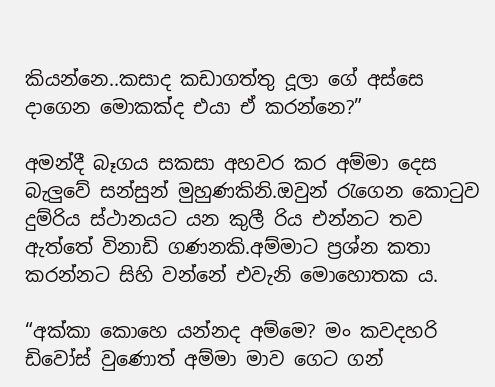කියන්නෙ..කසාද කඩාගත්තු දූලා ගේ අස්සෙ දාගෙන මොකක්ද එයා ඒ කරන්නෙ?”

අමන්දී බෑගය සකසා අහවර කර අම්මා දෙස බැලුවේ සන්සුන් මුහුණකිනි.ඔවුන් රැගෙන කොටුව දුම්රිය ස්ථානයට යන කුලී රිය එන්නට තව ඇත්තේ විනාඩි ගණනකි.අම්මාට ප්‍රශ්න කතා කරන්නට සිහි වන්නේ එවැනි මොහොතක ය.

“අක්කා කොහෙ යන්නද අම්මෙ? මං කවදහරි ඩිවෝස් වුණොත් අම්මා මාව ගෙට ගන්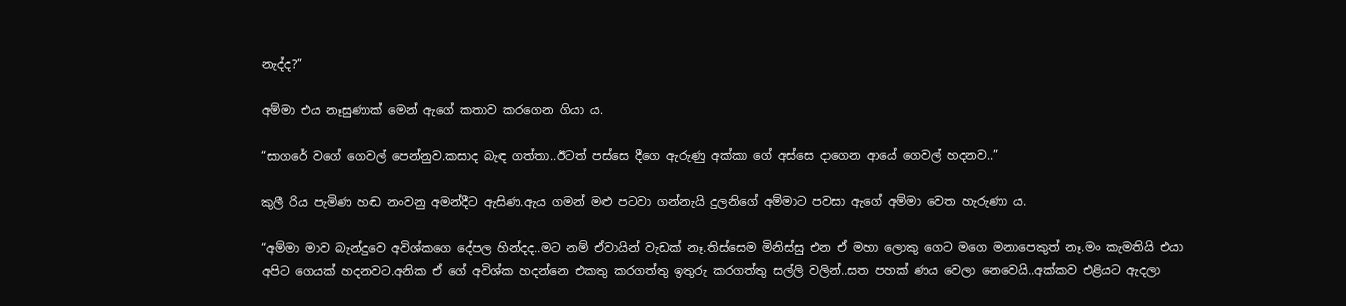නැද්ද?”

අම්මා එය නෑසුණාක් මෙන් ඇගේ කතාව කරගෙන ගියා ය.

“සාගරේ වගේ ගෙවල් පෙන්නුව.කසාද බැඳ ගත්තා..ඊටත් පස්සෙ දීගෙ ඇරුණු අක්කා ගේ අස්සෙ දාගෙන ආයේ ගෙවල් හදනව..”

කුලී රිය පැමිණ හඬ නංවනු අමන්දීට ඇසිණ.ඇය ගමන් මළු පටවා ගන්නැයි දුලනිගේ අම්මාට පවසා ඇගේ අම්මා වෙත හැරුණා ය.

“අම්මා මාව බැන්දුවෙ අවිශ්කගෙ දේපල හින්දද..මට නම් ඒවායින් වැඩක් නෑ.තිස්සෙම මිනිස්සු එන ඒ මහා ලොකු ගෙට මගෙ මනාපෙකුත් නෑ.මං කැමතියි එයා අපිට ගෙයක් හදනවට.අනික ඒ ගේ අවිශ්ක හදන්නෙ එකතු කරගත්තු ඉතුරු කරගත්තු සල්ලි වලින්..සත පහක් ණය වෙලා නෙවෙයි..අක්කව එළියට ඇදලා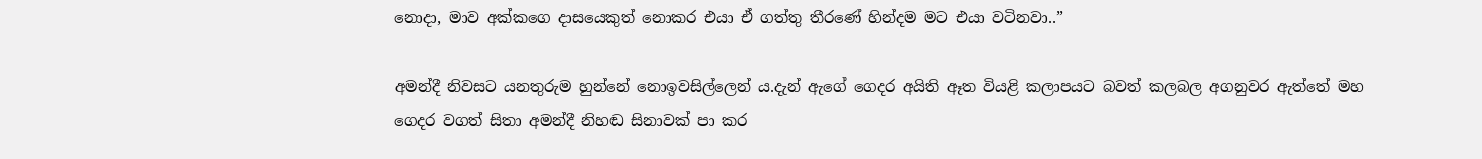නොදා, මාව අක්කගෙ දාසයෙකුත් නොකර එයා ඒ ගත්තු තීරණේ හින්දම මට එයා වටිනවා..”

අමන්දී නිවසට යනතුරුම හුන්නේ නොඉවසිල්ලෙන් ය.දැන් ඇගේ ගෙදර අයිති ඈත වියළි කලාපයට බවත් කලබල අගනුවර ඇත්තේ මහ ගෙදර වගත් සිතා අමන්දී නිහඬ සිනාවක් පා කර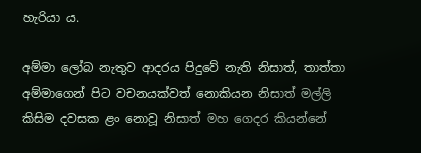හැරියා ය.

අම්මා ලෝබ නැතුව ආදරය පිදුවේ නැති නිසාත්, තාත්තා අම්මාගෙන් පිට වචනයක්වත් නොකියන නිසාත් මල්ලි කිසිම දවසක ළං නොවූ නිසාත් මහ ගෙදර කියන්නේ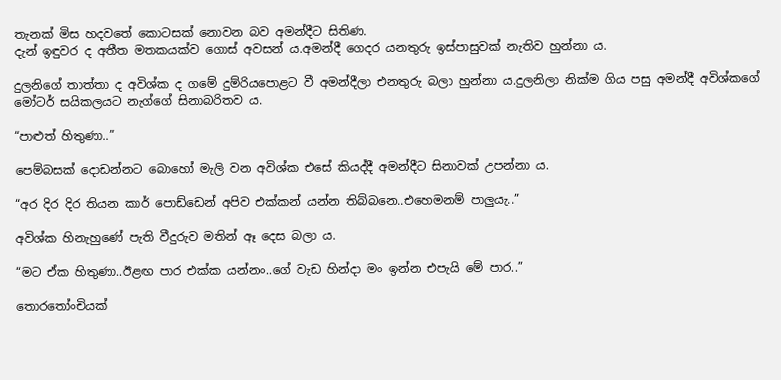තැනක් මිස හදවතේ කොටසක් නොවන බව අමන්දීට සිතිණ.
දැන් ඉඳුවර ද අතීත මතකයක්ව ගොස් අවසන් ය.අමන්දී ගෙදර යනතුරු ඉස්පාසුවක් නැතිව හුන්නා ය.

දුලනිගේ තාත්තා ද අවිශ්ක ද ගමේ දුම්රියපොළට වී අමන්දීලා එනතුරු බලා හුන්නා ය.දුලනිලා නික්ම ගිය පසු අමන්දී අවිශ්කගේ මෝටර් සයිකලයට නැග්ගේ සිනාබරිතව ය.

“පාළුත් හිතුණා..”

පෙම්බසක් දොඩන්නට බොහෝ මැලි වන අවිශ්ක එසේ කියද්දී අමන්දීට සිනාවක් උපන්නා ය.

“අර දිර දිර තියන කාර් පොඩ්ඩෙන් අපිව එක්කන් යන්න තිබ්බනෙ..එහෙමනම් පාලුයැ..”

අවිශ්ක හිනැහුණේ පැති වීදුරුව මතින් ඈ දෙස බලා ය.

“මට ඒක හිතුණා..ඊළඟ පාර එක්ක යන්නං..ගේ වැඩ හින්දා මං ඉන්න එපැයි මේ පාර..”

තොරතෝංචියක්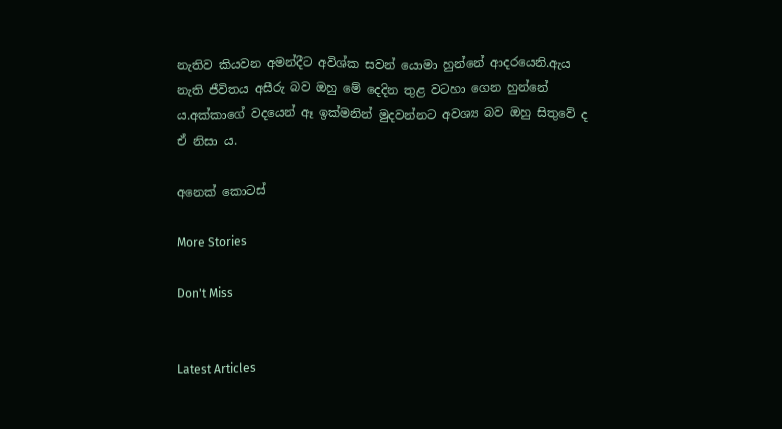නැතිව කියවන අමන්දීට අවිශ්ක සවන් යොමා හුන්නේ ආදරයෙනි.ඇය නැති ජීවිතය අසීරු බව ඔහු මේ දෙදින තුළ වටහා ගෙන හුන්නේ ය.අක්කාගේ වදයෙන් ඈ ඉක්මනින් මුදවන්නට අවශ්‍ය බව ඔහු සිතුවේ ද ඒ නිසා ය.

අනෙක් කොටස්

More Stories

Don't Miss


Latest Articles